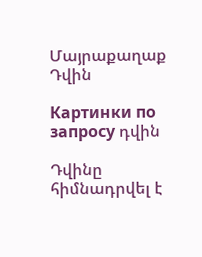Մայրաքաղաք Դվին

Картинки по запросу դվին

Դվինը հիմնադրվել է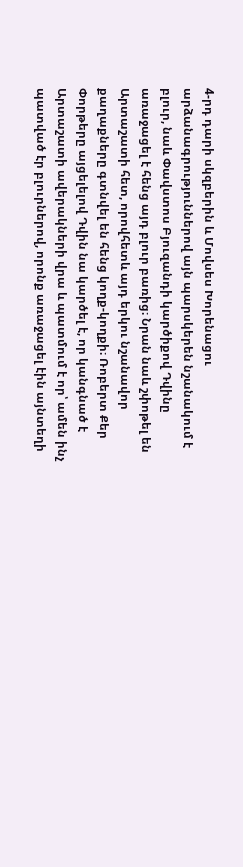4-րդ դարի սկզբերին և Մովսես Խորենացու արձանագրություններով այն պարսկերեն նշանակում է բլուր, նաև Փավստոս Բյուզանդի կարծիքով Դվինը առաջացել է հենց այդ բլուր բառից։ Նրան նաև շփոթել են Արտաշատի հետ, որովհետև այդ երկու նշանավոր քաղաքները գտնվել են հենց կողք-կողքի։ Ռոբերտ Քեր Փորթերը այցելելով Դվին նա կարծել է, որ կանգնած է Արտաշատի ավերակների վրա և պատմում է որ՝ ամեն ինչ պատված էր բլուրներով, որոնք առաջացել էին այնտեղի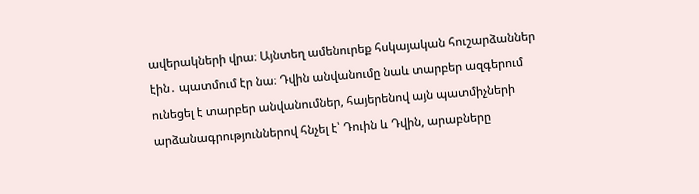ավերակների վրա։ Այնտեղ ամենուրեք հսկայական հուշարձաններ էին․ պատմում էր նա։ Դվին անվանումը նաև տարբեր ազգերում ունեցել է տարբեր անվանումներ, հայերենով այն պատմիչների արձանագրություններով հնչել է՝ Դուին և Դվին, արաբները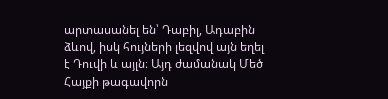արտասանել են՝ Դաբիլ, Ադաբին ձևով, իսկ հույների լեզվով այն եղել է Դուվի և այլն։ Այդ ժամանակ Մեծ Հայքի թագավորն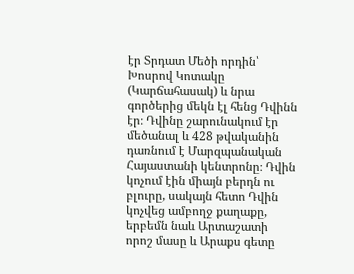էր Տրդատ Մեծի որդին՝ Խոսրով Կոտակը (Կարճահասակ) և նրա գործերից մեկն էլ հենց Դվինն էր։ Դվինը շարունակում էր մեծանալ և 428 թվականին դառնում է Մարզպանական Հայաստանի կենտրոնը։ Դվին կոչում էին միայն բերդն ու բլուրը, սակայն հետո Դվին կոչվեց ամբողջ քաղաքը, երբեմն նաև Արտաշատի որոշ մասը և Արաքս գետը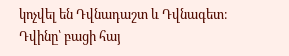կոչվել են Դվնադաշտ և Դվնագետ։ Դվինը՝ բացի հայ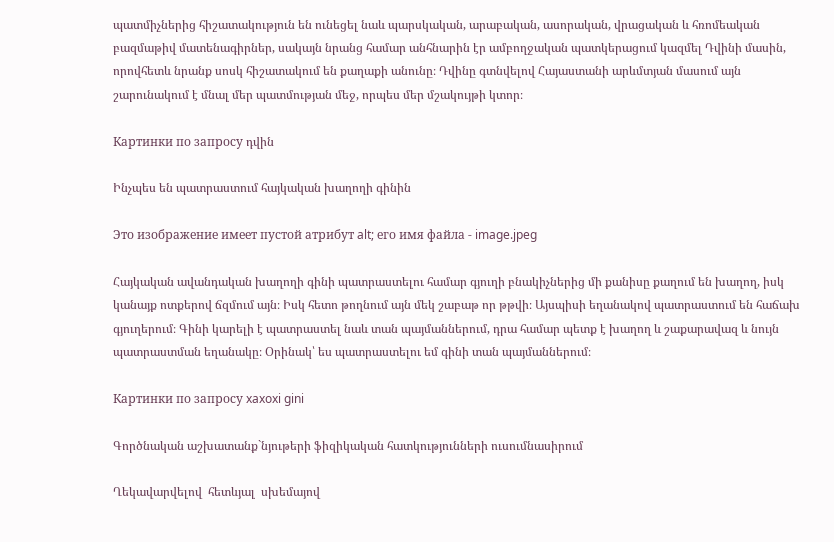պատմիչներից հիշատակություն են ունեցել նաև պարսկական, արաբական, ասորական, վրացական և հռոմեական բազմաթիվ մատենագիրներ, սակայն նրանց համար անհնարին էր ամբողջական պատկերացում կազմել Դվինի մասին, որովհետև նրանք սոսկ հիշատակում են քաղաքի անունը։ Դվինը գտնվելով Հայաստանի արևմտյան մասում այն շարունակում է մնալ մեր պատմության մեջ, որպես մեր մշակույթի կտոր։

Картинки по запросу դվին

Ինչպես են պատրաստում հայկական խաղողի գինին

Это изображение имеет пустой атрибут alt; его имя файла - image.jpeg

Հայկական ավանդական խաղողի գինի պատրաստելու համար գյուղի բնակիչներից մի քանիսը քաղում են խաղող, իսկ կանայք ոտքերով ճզմում այն։ Իսկ հետո թողնում այն մեկ շաբաթ որ թթվի։ Այսպիսի եղանակով պատրաստում են հաճախ գյուղերում։ Գինի կարելի է պատրաստել նաև տան պայմաններում, դրա համար պետք է խաղող և շաքարավազ և նույն պատրաստման եղանակը։ Օրինակ՝ ես պատրաստելու եմ գինի տան պայմաններում։

Картинки по запросу xaxoxi gini

Գործնական աշխատանք`նյութերի ֆիզիկական հատկությունների ուսումնասիրում

Ղեկավարվելով  հետևյալ  սխեմայով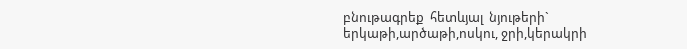բնութագրեք  հետևյալ  նյութերի` երկաթի,արծաթի,ոսկու, ջրի,կերակրի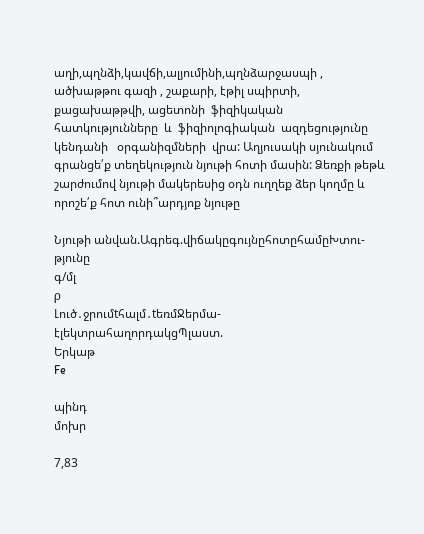աղի,պղնձի,կավճի,ալյումինի,պղնձարջասպի , ածխաթթու գազի , շաքարի, էթիլ սպիրտի, քացախաթթվի, ացետոնի  ֆիզիկական հատկությունները  և  ֆիզիոլոգիական  ազդեցությունը  կենդանի   օրգանիզմների  վրա: Աղյուսակի սյունակում գրանցե՛ք տեղեկություն նյութի հոտի մասին: Ձեռքի թեթև շարժումով նյութի մակերեսից օդն ուղղեք ձեր կողմը և որոշե՛ք հոտ ունի՞արդյոք նյութը

Նյութի անվան.Ագրեգ.վիճակըգույնըհոտըհամըԽտու-թյունը
գ/մլ
ρ
Լուծ․ջրումtհալմ․tեռմՋերմա-էլեկտրահաղորդակցՊլաստ.
Երկաթ
Fe

պինդ
մոխր

7,83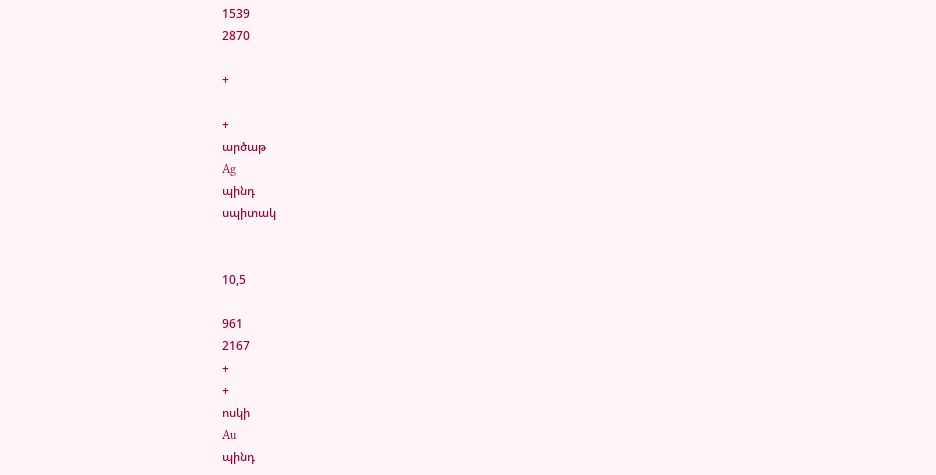1539
2870

+

+
արծաթ
Ag
պինդ
սպիտակ


10,5

961
2167
+
+
ոսկի
Au
պինդ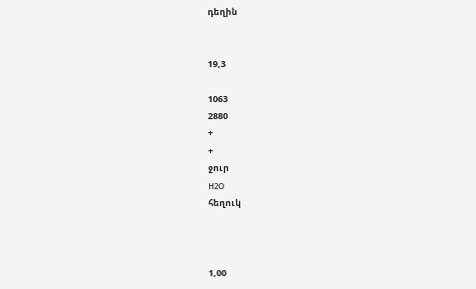դեղին


19,3

1063
2880
+
+
ջուր
H2O
հեղուկ



1,00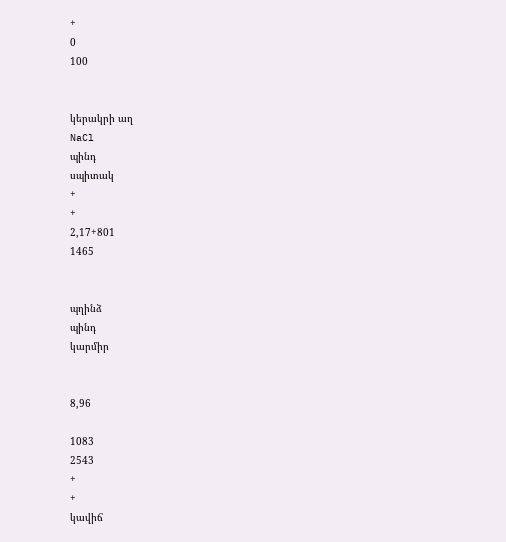+
0
100


կերակրի աղ
NaCl
պինդ
սպիտակ
+
+
2,17+801
1465


պղինձ
պինդ
կարմիր


8,96

1083
2543
+
+
կավիճ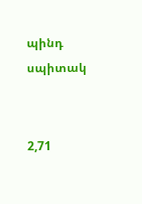պինդ
սպիտակ


2,71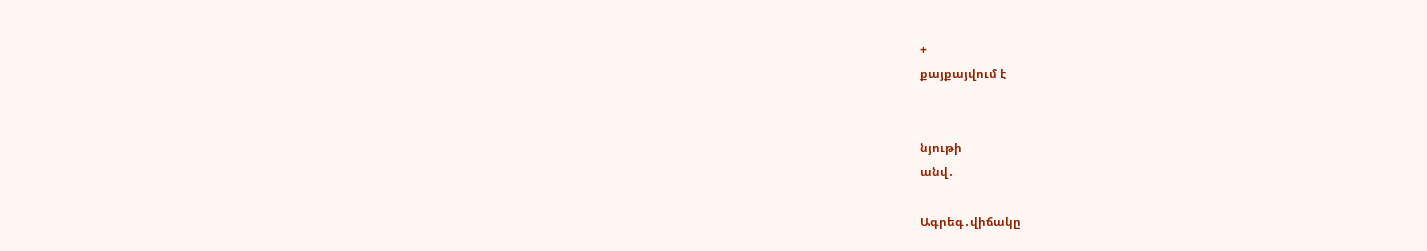+
քայքայվում է


նյութի
անվ․

Ագրեգ․վիճակը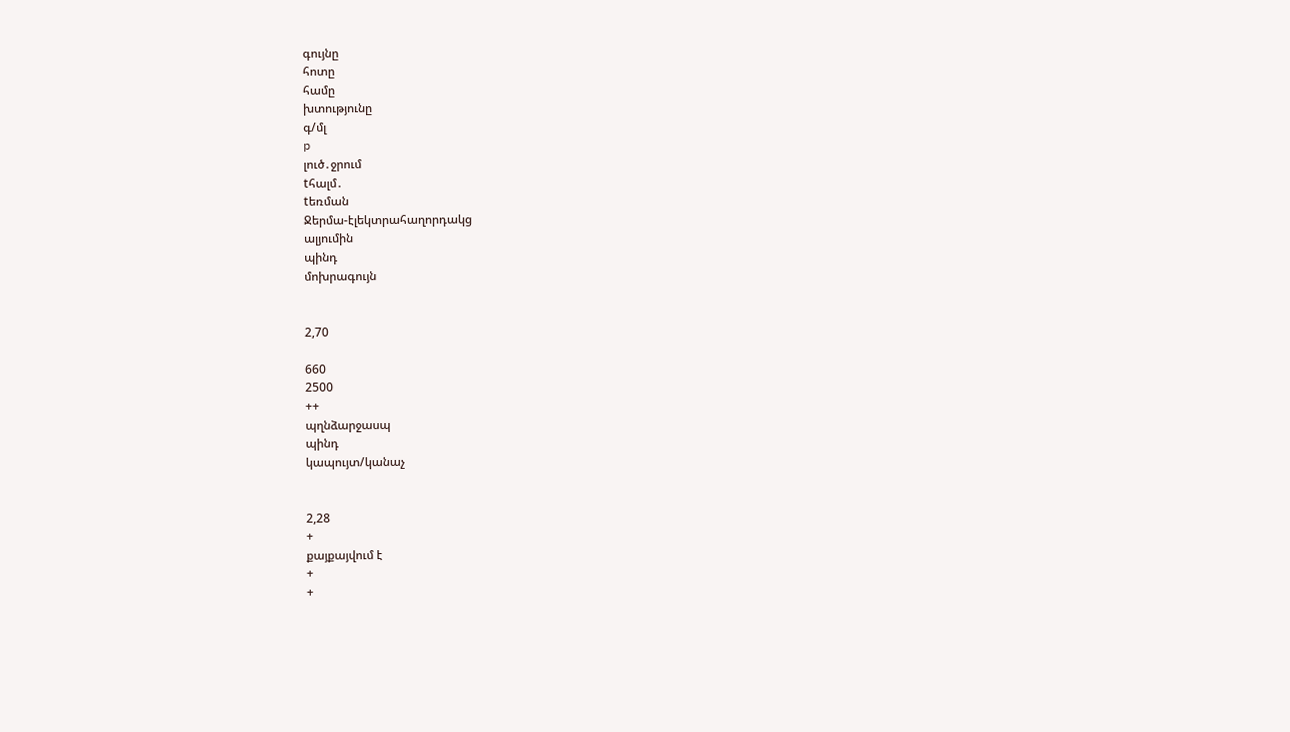գույնը
հոտը
համը
խտությունը
գ/մլ
p
լուծ․ջրում
tհալմ․
tեռման
Ջերմա-էլեկտրահաղորդակց
ալյումին
պինդ
մոխրագույն


2,70

660
2500
++
պղնձարջասպ
պինդ
կապույտ/կանաչ


2,28
+
քայքայվում է
+
+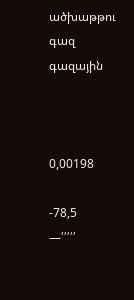ածխաթթու գազ
գազային



0,00198

-78,5
—՛՛՛՛՛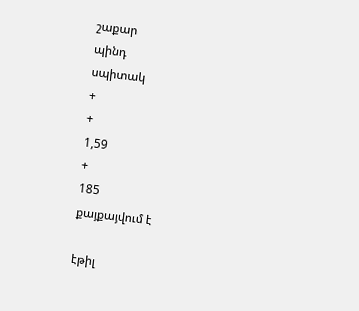շաքար
պինդ
սպիտակ
+
+
1,59
+
185
քայքայվում է

էթիլ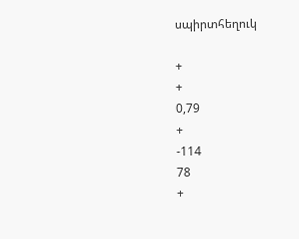սպիրտհեղուկ

+
+
0,79
+
-114
78
+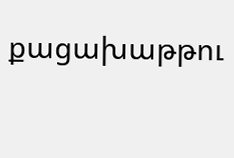քացախաթթու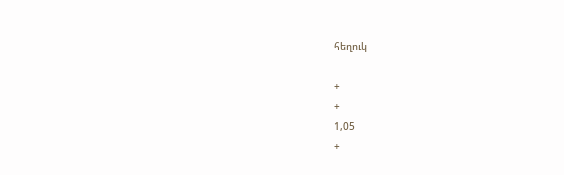հեղուկ

+
+
1,05
+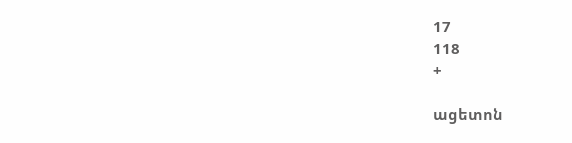17
118
+

ացետոն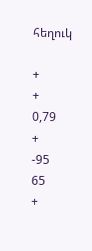հեղուկ

+
+
0,79
+
-95
65
+